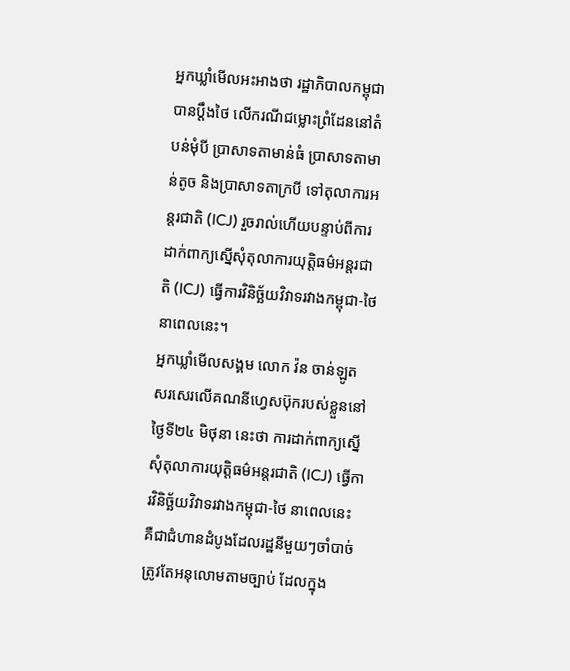អ្នកឃ្លាំមើលអះអាងថា រដ្ឋាភិបាលកម្ពុជាបានប្តឹងថៃ លើករណីជម្លោះព្រំដែននៅតំបន់មុំបី ប្រាសាទតាមាន់ធំ ប្រាសាទតាមាន់តូច និងប្រាសាទតាក្របី ទៅតុលាការអន្តរជាតិ (ICJ) រួចរាល់ហើយបន្ទាប់ពីការដាក់ពាក្យស្នើសុំតុលាការយុត្តិធម៌អន្តរជាតិ (ICJ) ធ្វើការវិនិច្ឆ័យវិវាទរវាងកម្ពុជា-ថៃ នាពេលនេះ។
អ្នកឃ្លាំមើលសង្គម លោក វ៉ន ចាន់ឡូត សរសេរលើគណនីហ្វេសប៊ុករបស់ខ្លួននៅថ្ងៃទី២៤ មិថុនា នេះថា ការដាក់ពាក្យស្នើសុំតុលាការយុត្តិធម៌អន្តរជាតិ (ICJ) ធ្វើការវិនិច្ឆ័យវិវាទរវាងកម្ពុជា-ថៃ នាពេលនេះ គឺជាជំហានដំបូងដែលរដ្ឋនីមួយៗចាំបាច់ត្រូវតែអនុលោមតាមច្បាប់ ដែលក្នុង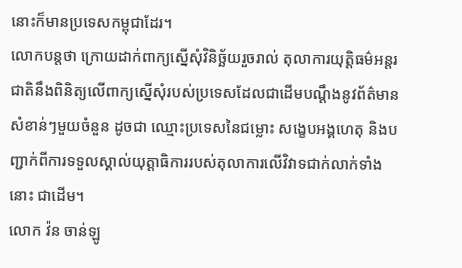នោះក៏មានប្រទេសកម្ពុជាដែរ។
លោកបន្តថា ក្រោយដាក់ពាក្យស្នើសុំវិនិច្ឆ័យរួចរាល់ តុលាការយុត្តិធម៌អន្តរជាតិនឹងពិនិត្យលើពាក្យស្នើសុំរបស់ប្រទេសដែលជាដើមបណ្ដឹងនូវព័ត៌មានសំខាន់ៗមួយចំនួន ដូចជា ឈ្មោះប្រទេសនៃជម្លោះ សង្ខេបអង្គហេតុ និងបញ្ជាក់ពីការទទួលស្គាល់យុត្តាធិការរបស់តុលាការលើវិវាទជាក់លាក់ទាំងនោះ ជាដើម។
លោក វ៉ន ចាន់ឡូ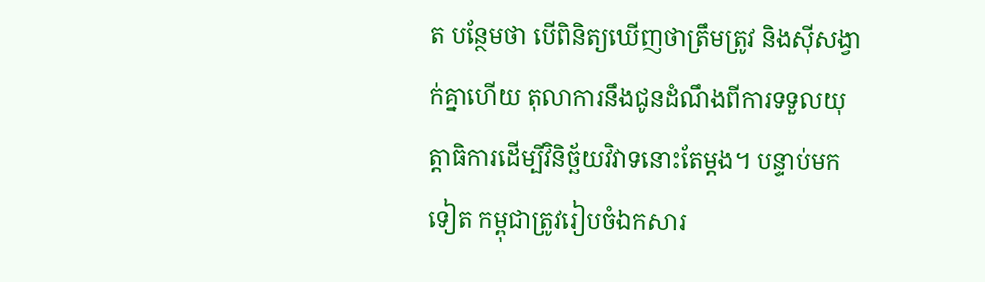ត បន្ថែមថា បើពិនិត្យឃើញថាត្រឹមត្រូវ និងស៊ីសង្វាក់គ្នាហើយ តុលាការនឹងជូនដំណឹងពីការទទួលយុត្តាធិការដើម្បីវិនិច្ឆ័យវិវាទនោះតែម្តង។ បន្ទាប់មកទៀត កម្ពុជាត្រូវរៀបចំឯកសារ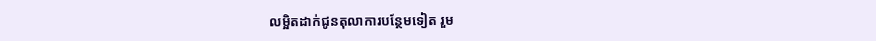លម្អិតដាក់ជូនតុលាការបន្ថែមទៀត រួម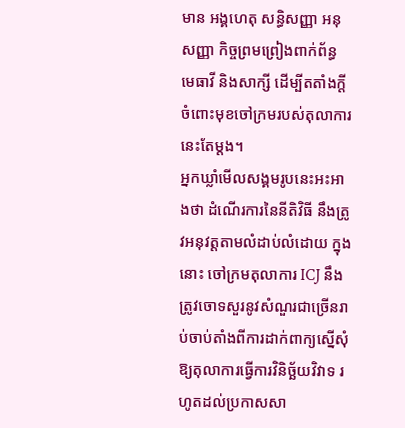មាន អង្គហេតុ សន្ធិសញ្ញា អនុសញ្ញា កិច្ចព្រមព្រៀងពាក់ព័ន្ធ មេធាវី និងសាក្សី ដើម្បីតតាំងក្តីចំពោះមុខចៅក្រមរបស់តុលាការនេះតែម្តង។
អ្នកឃ្លាំមើលសង្គមរូបនេះអះអាងថា ដំណើរការនៃនីតិវិធី នឹងត្រូវអនុវត្តតាមលំដាប់លំដោយ ក្នុងនោះ ចៅក្រមតុលាការ ICJ នឹងត្រូវចោទសួរនូវសំណួរជាច្រើនរាប់ចាប់តាំងពីការដាក់ពាក្យស្នើសុំឱ្យតុលាការធ្វើការវិនិច្ឆ័យវិវាទ រហូតដល់ប្រកាសសា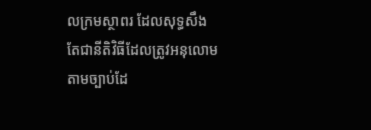លក្រមស្ថាពរ ដែលសុទ្ធសឹងតែជានីតិវិធីដែលត្រូវអនុលោមតាមច្បាប់ដែ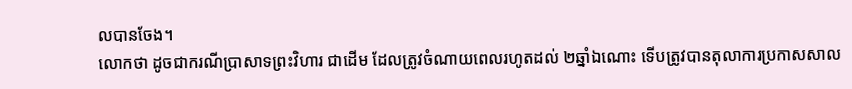លបានចែង។
លោកថា ដូចជាករណីប្រាសាទព្រះវិហារ ជាដើម ដែលត្រូវចំណាយពេលរហូតដល់ ២ឆ្នាំឯណោះ ទើបត្រូវបានតុលាការប្រកាសសាល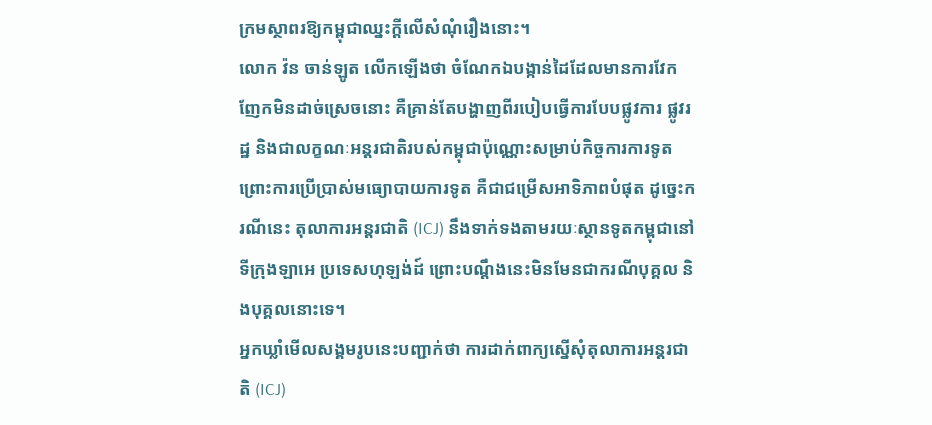ក្រមស្ថាពរឱ្យកម្ពុជាឈ្នះក្តីលើសំណុំរឿងនោះ។
លោក វ៉ន ចាន់ឡូត លើកឡើងថា ចំណែកឯបង្កាន់ដៃដែលមានការវែកញែកមិនដាច់ស្រេចនោះ គឺគ្រាន់តែបង្ហាញពីរបៀបធ្វើការបែបផ្លូវការ ផ្លូវរដ្ឋ និងជាលក្ខណៈអន្តរជាតិរបស់កម្ពុជាប៉ុណ្ណោះសម្រាប់កិច្ចការការទូត ព្រោះការប្រើប្រាស់មធ្យោបាយការទូត គឺជាជម្រើសអាទិភាពបំផុត ដូច្នេះករណីនេះ តុលាការអន្តរជាតិ (ICJ) នឹងទាក់ទងតាមរយៈស្ថានទូតកម្ពុជានៅទីក្រុងឡាអេ ប្រទេសហុឡង់ដ៍ ព្រោះបណ្តឹងនេះមិនមែនជាករណីបុគ្គល និងបុគ្គលនោះទេ។
អ្នកឃ្លាំមើលសង្គមរូបនេះបញ្ជាក់ថា ការដាក់ពាក្យស្នើសុំតុលាការអន្តរជាតិ (ICJ)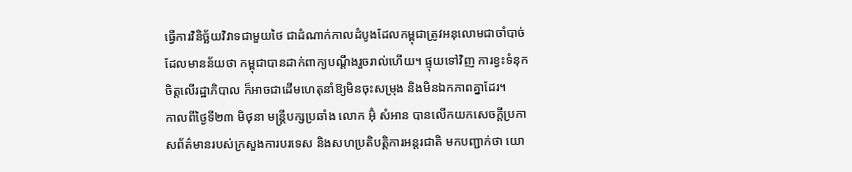ធ្វើការវិនិច្ឆ័យវិវាទជាមួយថៃ ជាដំណាក់កាលដំបូងដែលកម្ពុជាត្រូវអនុលោមជាចាំបាច់ ដែលមានន័យថា កម្ពុជាបានដាក់ពាក្យបណ្ដឹងរួចរាល់ហើយ។ ផ្ទុយទៅវិញ ការខ្វះទំនុកចិត្តលើរដ្ឋាភិបាល ក៏អាចជាដើមហេតុនាំឱ្យមិនចុះសម្រុង និងមិនឯកភាពគ្នាដែរ។
កាលពីថ្ងៃទី២៣ មិថុនា មន្ត្រីបក្សប្រឆាំង លោក អ៊ុំ សំអាន បានលើកយកសេចក្តីប្រកាសព័ត៌មានរបស់ក្រសួងការបរទេស និងសហប្រតិបត្តិការអន្តរជាតិ មកបញ្ជាក់ថា យោ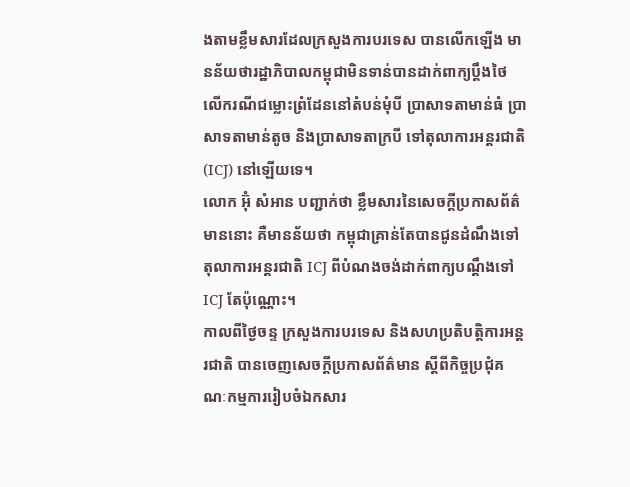ងតាមខ្លឹមសារដែលក្រសួងការបរទេស បានលើកឡើង មានន័យថារដ្ឋាភិបាលកម្ពុជាមិនទាន់បានដាក់ពាក្យប្តឹងថៃ លើករណីជម្លោះព្រំដែននៅតំបន់មុំបី ប្រាសាទតាមាន់ធំ ប្រាសាទតាមាន់តូច និងប្រាសាទតាក្របី ទៅតុលាការអន្តរជាតិ (ICJ) នៅឡើយទេ។
លោក អ៊ុំ សំអាន បញ្ជាក់ថា ខ្លឹមសារនៃសេចក្តីប្រកាសព័ត៌មាននោះ គឺមានន័យថា កម្ពុជាគ្រាន់តែបានជូនដំណឹងទៅតុលាការអន្តរជាតិ ICJ ពីបំណងចង់ដាក់ពាក្យបណ្ដឹងទៅ ICJ តែប៉ុណ្ណោះ។
កាលពីថ្ងៃចន្ទ ក្រសួងការបរទេស និងសហប្រតិបត្តិការអន្តរជាតិ បានចេញសេចក្តីប្រកាសព័ត៌មាន ស្ដីពីកិច្ចប្រជុំគណៈកម្មការរៀបចំឯកសារ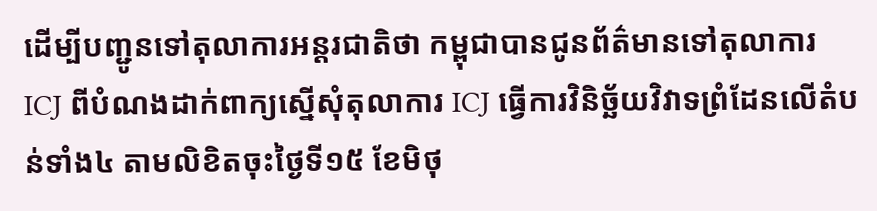ដើម្បីបញ្ជូនទៅតុលាការអន្តរជាតិថា កម្ពុជាបានជូនព័ត៌មានទៅតុលាការ ICJ ពីបំណងដាក់ពាក្យស្នើសុំតុលាការ ICJ ធ្វើការវិនិច្ឆ័យវិវាទព្រំដែនលើតំបន់ទាំង៤ តាមលិខិតចុះថ្ងៃទី១៥ ខែមិថុ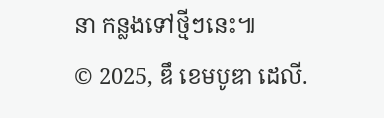នា កន្លងទៅថ្មីៗនេះ៕
© 2025, ឌឹ ខេមបូឌា ដេលី.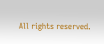All rights reserved.